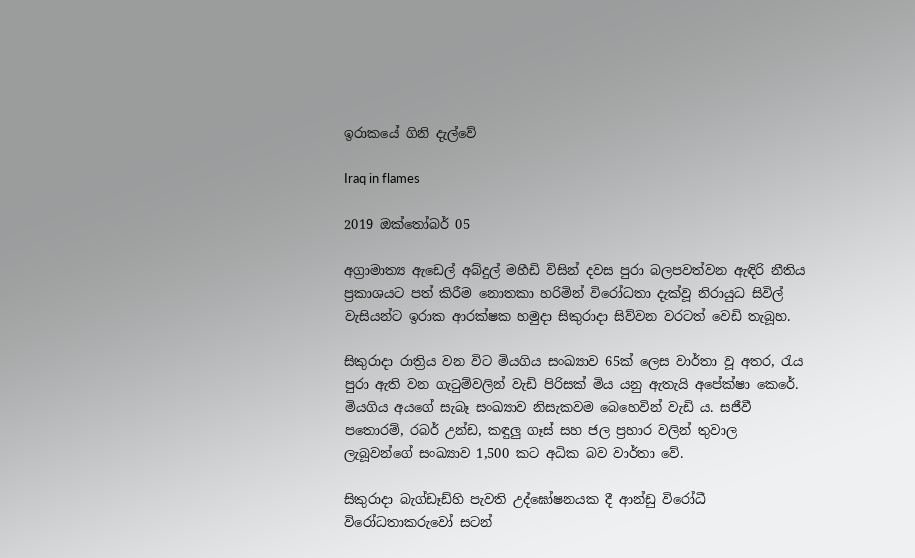ඉරාකයේ ගිනි දැල්වේ

Iraq in flames

2019 ඔක්තෝබර් 05

අග්‍රාමාත්‍ය ඇඩෙල් අබ්දුල් මහීඩි විසින් දවස පුරා බලපවත්වන ඇඳිරි නීතිය ප්‍රකාශයට පත් කිරීම නොතකා හරිමින් විරෝධතා දැක්වූ නිරායුධ සිවිල් වැසියන්ට ඉරාක ආරක්ෂක හමුදා සිකුරාදා සිව්වන වරටත් වෙඩි තැබූහ.

සිකුරාදා රාත්‍රිය වන විට මියගිය සංඛ්‍යාව 65ක් ලෙස වාර්තා වූ අතර, රැය පුරා ඇති වන ගැටුම්වලින් වැඩි පිරිසක් මිය යනු ඇතැයි අපේක්ෂා කෙරේ. මියගිය අයගේ සැබෑ සංඛ්‍යාව නිසැකවම බෙහෙවින් වැඩි ය. සජීවී පතොරම්, රබර් උන්ඩ, කඳුලු ගෑස් සහ ජල ප්‍රහාර වලින් තුවාල ලැබූවන්ගේ සංඛ්‍යාව 1,500 කට අධික බව වාර්තා වේ.

සිකුරාදා බැග්ඩෑඩ්හි පැවති උද්ඝෝෂනයක දී ආන්ඩු විරෝධී විරෝධතාකරුවෝ සටන්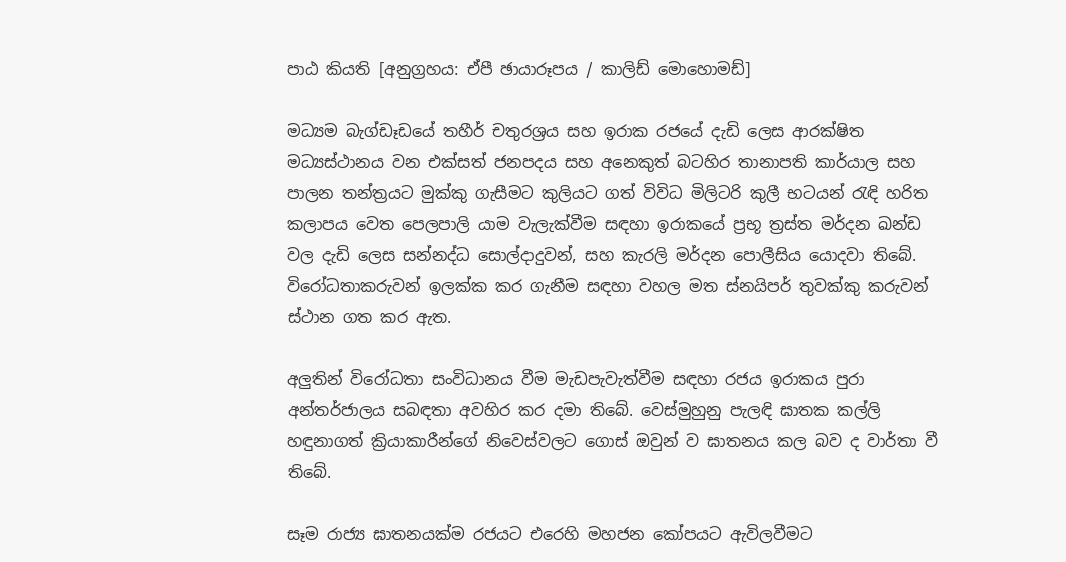පාඨ කියති [අනුග්‍රහය: ඒපී ඡායාරූපය / කාලිඩ් මොහොමඩ්]

මධ්‍යම බැග්ඩෑඩයේ තහීර් චතුරශ්‍රය සහ ඉරාක රජයේ දැඩි ලෙස ආරක්ෂිත මධ්‍යස්ථානය වන එක්සත් ජනපදය සහ අනෙකුත් බටහිර තානාපති කාර්යාල සහ පාලන තන්ත්‍රයට මුක්කු ගැසීමට කුලියට ගත් විවිධ මිලිටරි කුලී භටයන් රැඳි හරිත කලාපය වෙත පෙලපාලි යාම වැලැක්වීම සඳහා ඉරාකයේ ප්‍රභූ ත්‍රස්ත මර්දන ඛන්ඩ වල දැඩි ලෙස සන්නද්ධ සොල්දාදුවන්, සහ කැරලි මර්දන පොලීසිය යොදවා තිබේ. විරෝධතාකරුවන් ඉලක්ක කර ගැනීම සඳහා වහල මත ස්නයිපර් තුවක්කු කරුවන් ස්ථාන ගත කර ඇත.

අලුතින් විරෝධතා සංවිධානය වීම මැඩපැවැත්වීම සඳහා රජය ඉරාකය පුරා අන්තර්ජාලය සබඳතා අවහිර කර දමා තිබේ. වෙස්මුහුනු පැලඳි ඝාතක කල්ලි හඳුනාගත් ක්‍රියාකාරීන්ගේ නිවෙස්වලට ගොස් ඔවුන් ව ඝාතනය කල බව ද වාර්තා වී තිබේ.

සෑම රාජ්‍ය ඝාතනයක්ම රජයට එරෙහි මහජන කෝපයට ඇවිලවීමට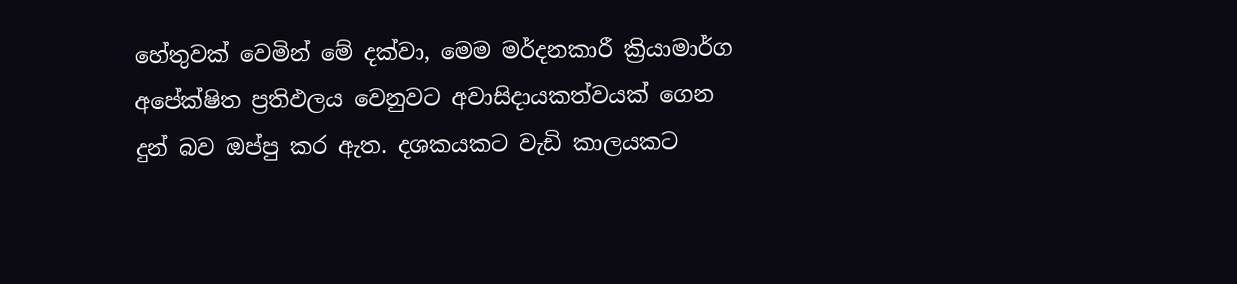හේතුවක් වෙමින් මේ දක්වා, මෙම මර්දනකාරී ක්‍රියාමාර්ග අපේක්ෂිත ප්‍රතිඵලය වෙනුවට අවාසිදායකත්වයක් ගෙන දුන් බව ඔප්පු කර ඇත. දශකයකට වැඩි කාලයකට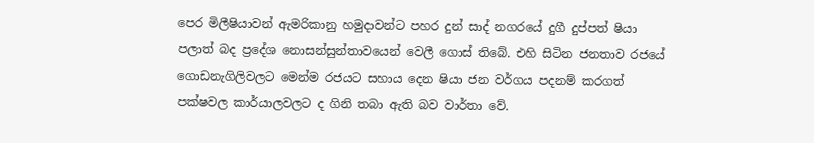පෙර මිලීෂියාවන් ඇමරිකානු හමුදාවන්ට පහර දුන් සාද් නගරයේ දුගී දුප්පත් ෂියා පලාත් බද ප්‍රදේශ නොසන්සුන්තාවයෙන් වෙලී ගොස් තිබේ. එහි සිටින ජනතාව රජයේ ගොඩනැගිලිවලට මෙන්ම රජයට සහාය දෙන ෂියා ජන වර්ගය පදනම් කරගත් පක්ෂවල කාර්යාලවලට ද ගිනි තබා ඇති බව වාර්තා වේ.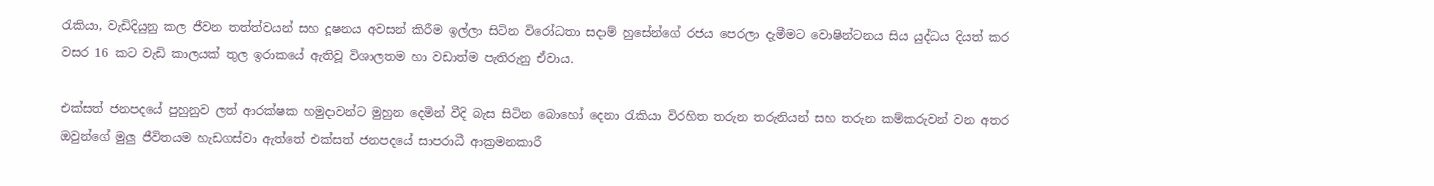රැකියා, වැඩිදියුනු කල ජීවන තත්ත්වයන් සහ දූෂනය අවසන් කිරීම ඉල්ලා සිටින විරෝධතා සදාම් හුසේන්ගේ රජය පෙරලා දැමීමට වොෂින්ටනය සිය යුද්ධය දියත් කර වසර 16 කට වැඩි කාලයක් තුල ඉරාකයේ ඇතිවූ විශාලතම හා වඩාත්ම පැතිරුනු ඒවාය.

එක්සත් ජනපදයේ පුහුනුව ලත් ආරක්ෂක හමුදාවන්ට මුහුන දෙමින් වීදි බැස සිටින බොහෝ දෙනා රැකියා විරහිත තරුන තරුනියන් සහ තරුන කම්කරුවන් වන අතර ඔවුන්ගේ මුලු ජීවිතයම හැඩගස්වා ඇත්තේ එක්සත් ජනපදයේ සාපරාධී ආක්‍රමනකාරී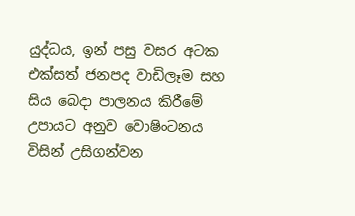යුද්ධය, ඉන් පසු වසර අටක එක්සත් ජනපද වාඩිලෑම සහ සිය බෙදා පාලනය කිරීමේ උපායට අනුව වොෂිංටනය විසින් උසිගන්වන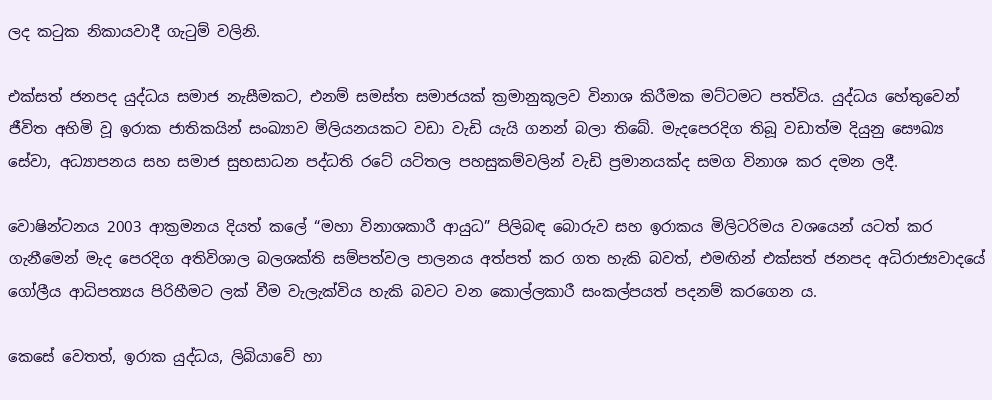ලද කටුක නිකායවාදී ගැටුම් වලිනි.

එක්සත් ජනපද යුද්ධය සමාජ නැසීමකට, එනම් සමස්ත සමාජයක් ක්‍රමානුකූලව විනාශ කිරීමක මට්ටමට පත්විය. යුද්ධය හේතුවෙන් ජීවිත අහිමි වූ ඉරාක ජාතිකයින් සංඛ්‍යාව මිලියනයකට වඩා වැඩි යැයි ගනන් බලා තිබේ. මැදපෙරදිග තිබූ වඩාත්ම දියුනු සෞඛ්‍ය සේවා, අධ්‍යාපනය සහ සමාජ සුභසාධන පද්ධති රටේ යටිතල පහසුකම්වලින් වැඩි ප්‍රමානයක්ද සමග විනාශ කර දමන ලදී.

වොෂින්ටනය 2003 ආක්‍රමනය දියත් කලේ “මහා විනාශකාරී ආයුධ” පිලිබඳ බොරුව සහ ඉරාකය මිලිටරිමය වශයෙන් යටත් කර ගැනීමෙන් මැද පෙරදිග අතිවිශාල බලශක්ති සම්පත්වල පාලනය අත්පත් කර ගත හැකි බවත්, එමඟින් එක්සත් ජනපද අධිරාජ්‍යවාදයේ ගෝලීය ආධිපත්‍යය පිරිහීමට ලක් වීම වැලැක්විය හැකි බවට වන කොල්ලකාරී සංකල්පයත් පදනම් කරගෙන ය.

කෙසේ වෙතත්, ඉරාක යුද්ධය, ලිබියාවේ හා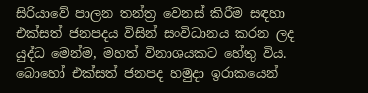සිරියාවේ පාලන තන්ත්‍ර වෙනස් කිරීම සඳහා එක්සත් ජනපදය විසින් සංවිධානය කරන ලද යුද්ධ මෙන්ම, මහත් විනාශයකට හේතු විය. බොහෝ එක්සත් ජනපද හමුදා ඉරාකයෙන්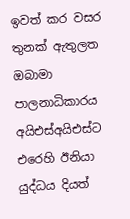ඉවත් කර වසර තුනක් ඇතුලත ඔබාමා පාලනාධිකාරය අයිඑස්අයිඑස්ට එරෙහි ඊනියා යුද්ධය දියත්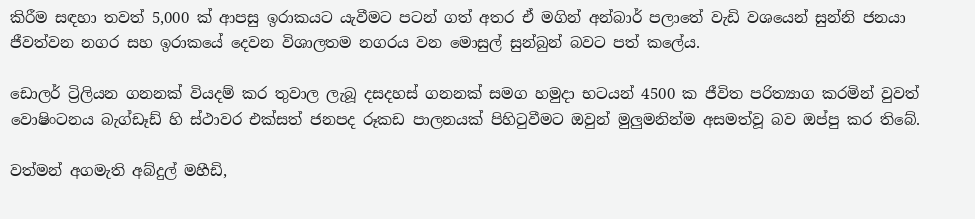කිරීම සඳහා තවත් 5,000 ක් ආපසු ඉරාකයට යැවීමට පටන් ගත් අතර ඒ මගින් අන්බාර් පලාතේ වැඩි වශයෙන් සුන්නි ජනයා ජීවත්වන නගර සහ ඉරාකයේ දෙවන විශාලතම නගරය වන මොසුල් සුන්බුන් බවට පත් කලේය.

ඩොලර් ට්‍රිලියන ගනනක් වියදම් කර තුවාල ලැබූ දසදහස් ගනනක් සමග හමුදා භටයන් 4500 ක ජීවිත පරිත්‍යාග කරමින් වුවත් වොෂිංටනය බැග්ඩෑඩ් හි ස්ථාවර එක්සත් ජනපද රූකඩ පාලනයක් පිහිටුවීමට ඔවුන් මුලුමනින්ම අසමත්වූ බව ඔප්පු කර තිබේ.

වත්මන් අගමැති අබ්දුල් මහීඩි,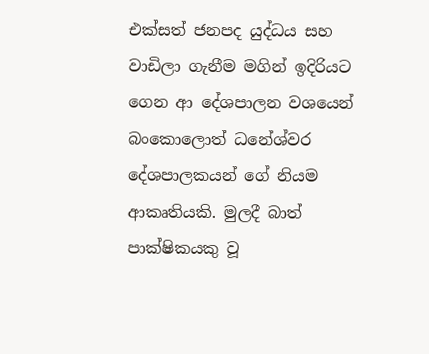එක්සත් ජනපද යුද්ධය සහ වාඩිලා ගැනීම මගින් ඉදිරියට ගෙන ආ දේශපාලන වශයෙන් බංකොලොත් ධනේශ්වර දේශපාලකයන් ගේ නියම ආකෘතියකි. මුලදී බාත් පාක්ෂිකයකු වූ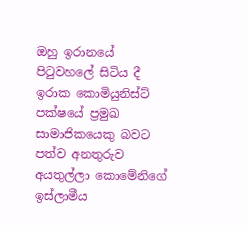ඔහු ඉරානයේ පිටුවහලේ සිටිය දී ඉරාක කොමියුනිස්ට් පක්ෂයේ ප්‍රමුඛ සාමාජිකයෙකු බවට පත්ව අනතුරුව අයතුල්ලා කොමේනිගේ ඉස්ලාමීය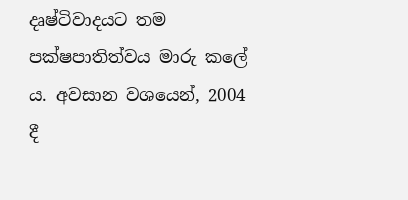දෘෂ්ටිවාදයට තම පක්ෂපාතිත්වය මාරු කලේ ය. අවසාන වශයෙන්, 2004 දී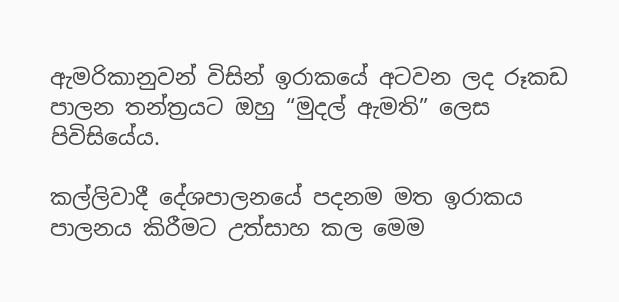ඇමරිකානුවන් විසින් ඉරාකයේ අටවන ලද රූකඩ පාලන තන්ත්‍රයට ඔහු “මුදල් ඇමති” ලෙස පිවිසියේය.

කල්ලිවාදී දේශපාලනයේ පදනම මත ඉරාකය පාලනය කිරීමට උත්සාහ කල මෙම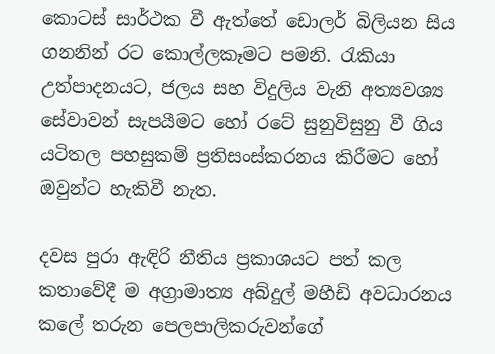කොටස් සාර්ථක වී ඇත්තේ ඩොලර් බිලියන සිය ගනනින් රට කොල්ලකෑමට පමනි. රැකියා උත්පාදනයට, ජලය සහ විදුලිය වැනි අත්‍යවශ්‍ය සේවාවන් සැපයීමට හෝ රටේ සුනුවිසුනු වී ගිය යටිතල පහසුකම් ප්‍රතිසංස්කරනය කිරීමට හෝ ඔවුන්ට හැකිවී නැත.

දවස පුරා ඇඳිරි නීතිය ප්‍රකාශයට පත් කල කතාවේදී ම අග්‍රාමාත්‍ය අබ්දුල් මහීඩි අවධාරනය කලේ තරුන පෙලපාලිකරුවන්ගේ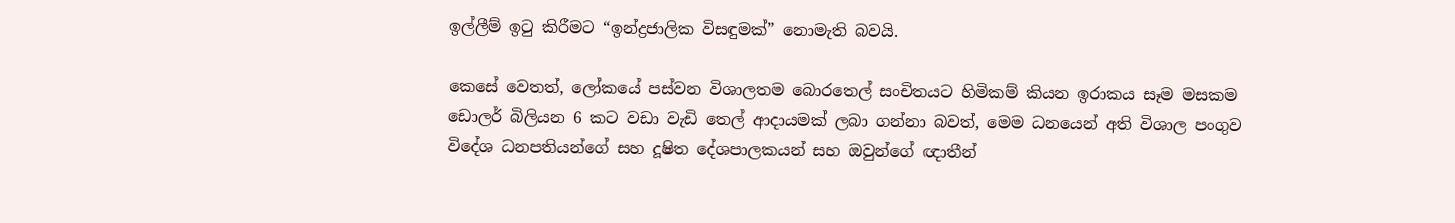ඉල්ලීම් ඉටු කිරීමට “ඉන්ද්‍රජාලික විසඳුමක්” නොමැති බවයි.

කෙසේ වෙතත්, ලෝකයේ පස්වන විශාලතම බොරතෙල් සංචිතයට හිමිකම් කියන ඉරාකය සෑම මසකම ඩොලර් බිලියන 6 කට වඩා වැඩි තෙල් ආදායමක් ලබා ගන්නා බවත්, මෙම ධනයෙන් අති විශාල පංගුව විදේශ ධනපතියන්ගේ සහ දූෂිත දේශපාලකයන් සහ ඔවුන්ගේ ඥාතීන්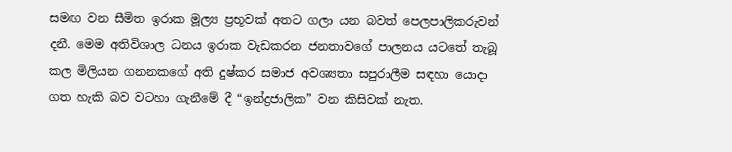සමඟ වන සීමිත ඉරාක මූල්‍ය ප්‍රභූවක් අතට ගලා යන බවත් පෙලපාලිකරුවන් දනී. මෙම අතිවිශාල ධනය ඉරාක වැඩකරන ජනතාවගේ පාලනය යටතේ තැබූ කල මිලියන ගනනකගේ අති දුෂ්කර සමාජ අවශ්‍යතා සපුරාලීම සඳහා යොදා ගත හැකි බව වටහා ගැනීමේ දී “ඉන්ද්‍රජාලික” වන කිසිවක් නැත.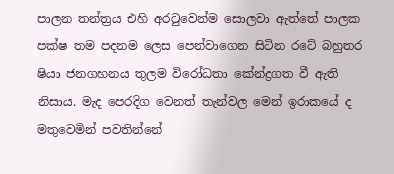පාලන තන්ත්‍රය එහි අරටුවෙන්ම සොලවා ඇත්තේ පාලක පක්ෂ තම පදනම ලෙස පෙන්වාගෙන සිටින රටේ බහුතර ෂියා ජනගහනය තුලම විරෝධතා කේන්ද්‍රගත වී ඇති නිසාය. මැද පෙරදිග වෙනත් තැන්වල මෙන් ඉරාකයේ ද මතුවෙමින් පවතින්නේ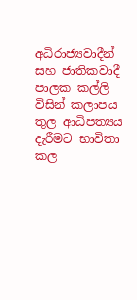අධිරාජ්‍යවාදීන් සහ ජාතිකවාදී පාලක කල්ලි විසින් කලාපය තුල ආධිපත්‍යය දැරීමට භාවිතා කල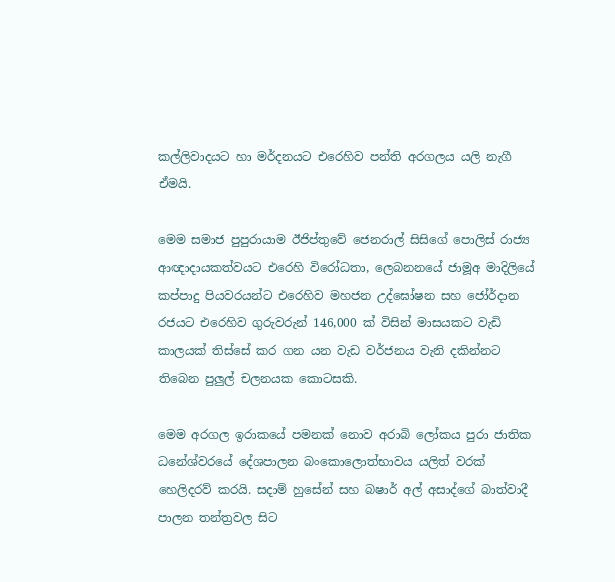කල්ලිවාදයට හා මර්දනයට එරෙහිව පන්ති අරගලය යලි නැගී ඒමයි.

මෙම සමාජ පුපුරායාම ඊජිප්තුවේ ජෙනරාල් සිසිගේ පොලිස් රාජ්‍ය ආඥාදායකත්වයට එරෙහි විරෝධතා, ලෙබනනයේ ජාමූඅ මාදිලියේ කප්පාදු පියවරයන්ට එරෙහිව මහජන උද්ඝෝෂන සහ ජෝර්දාන රජයට එරෙහිව ගුරුවරුන් 146,000 ක් විසින් මාසයකට වැඩි කාලයක් තිස්සේ කර ගන යන වැඩ වර්ජනය වැනි දකින්නට තිබෙන පුලුල් චලනයක කොටසකි.

මෙම අරගල ඉරාකයේ පමනක් නොව අරාබි ලෝකය පුරා ජාතික ධනේශ්වරයේ දේශපාලන බංකොලොත්භාවය යලිත් වරක් හෙලිදරව් කරයි. සදාම් හුසේන් සහ බෂාර් අල් අසාද්ගේ බාත්වාදී පාලන තන්ත්‍රවල සිට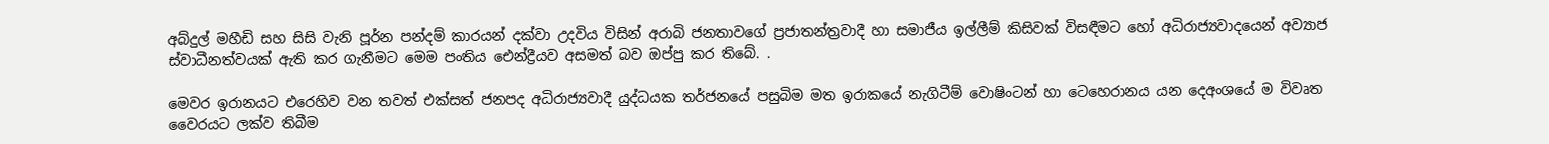අබ්දුල් මහීඩි සහ සිසි වැනි පූර්න පන්දම් කාරයන් දක්වා උදවිය විසින් අරාබි ජනතාවගේ ප්‍රජාතන්ත්‍රවාදී හා සමාජීය ඉල්ලීම් කිසිවක් විසඳීමට හෝ අධිරාජ්‍යවාදයෙන් අව්‍යාජ ස්වාධීනත්වයක් ඇති කර ගැනීමට මෙම පංතිය ඓන්ද්‍රීයව අසමත් බව ඔප්පු කර තිබේ. .

මෙවර ඉරානයට එරෙහිව වන තවත් එක්සත් ජනපද අධිරාජ්‍යවාදී යුද්ධයක තර්ජනයේ පසුබිම මත ඉරාකයේ නැගිටීම් වොෂිංටන් හා ටෙහෙරානය යන දෙඅංශයේ ම විවෘත වෛරයට ලක්ව තිබීම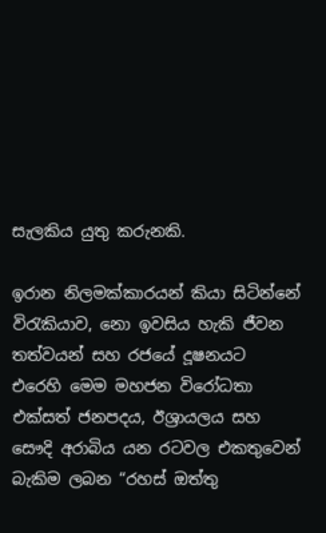සැලකිය යුතු කරුනකි.

ඉරාන නිලමක්කාරයන් කියා සිටින්නේ විරැකියාව, නො ඉවසිය හැකි ජීවන තත්වයන් සහ රජයේ දූෂනයට එරෙහි මෙම මහජන විරෝධතා එක්සත් ජනපදය, ඊශ්‍රායලය සහ සෞදි අරාබිය යන රටවල එකතුවෙන් බැකිම ලබන “රහස් ඔත්තු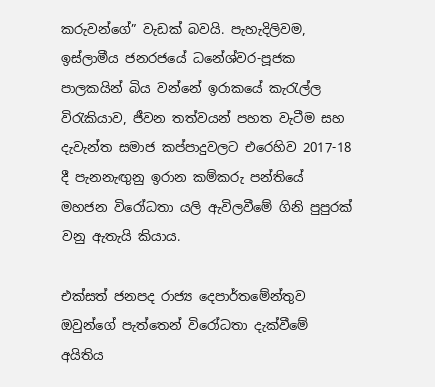කරුවන්ගේ” වැඩක් බවයි. පැහැදිලිවම, ඉස්ලාමීය ජනරජයේ ධනේශ්වර-පූජක පාලකයින් බිය වන්නේ ඉරාකයේ කැරැල්ල විරැකියාව, ජීවන තත්වයන් පහත වැටීම සහ දැවැන්ත සමාජ කප්පාදුවලට එරෙහිව 2017-18 දී පැනනැඟුනු ඉරාන කම්කරු පන්තියේ මහජන විරෝධතා යලි ඇවිලවීමේ ගිනි පුපුරක් වනු ඇතැයි කියාය.

එක්සත් ජනපද රාජ්‍ය දෙපාර්තමේන්තුව ඔවුන්ගේ පැත්තෙන් විරෝධතා දැක්වීමේ අයිතිය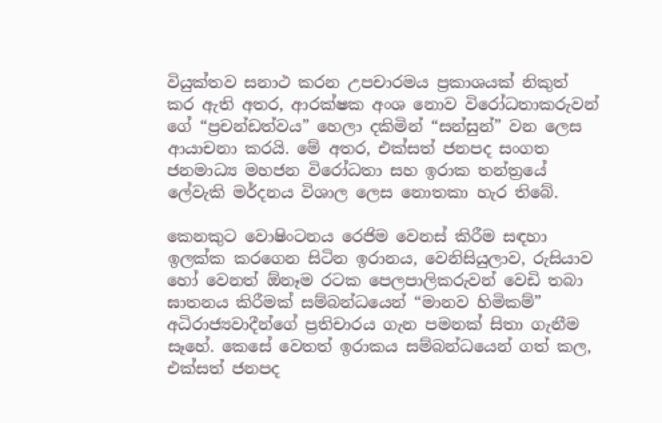වියුක්තව සනාථ කරන උපචාරමය ප්‍රකාශයක් නිකුත් කර ඇති අතර, ආරක්ෂක අංශ නොව විරෝධතාකරුවන් ගේ “ප්‍රචන්ඩත්වය” හෙලා දකිමින් “සන්සුන්” වන ලෙස ආයාචනා කරයි. මේ අතර, එක්සත් ජනපද සංගත ජනමාධ්‍ය මහජන විරෝධතා සහ ඉරාක තන්ත්‍රයේ ලේවැකි මර්දනය විශාල ලෙස නොතකා හැර තිබේ.

කෙනකුට වොෂිංටනය රෙජිම වෙනස් කිරීම සඳහා ඉලක්ක කරගෙන සිටින ඉරානය, වෙනිසියුලාව, රුසියාව හෝ වෙනත් ඕනෑම රටක පෙලපාලිකරුවන් වෙඩි තබා ඝාතනය කිරීමක් සම්බන්ධයෙන් “මානව හිමිකම්” අධිරාජ්‍යවාදීන්ගේ ප්‍රතිචාරය ගැන පමනක් සිතා ගැනීම සෑහේ. කෙසේ වෙතත් ඉරාකය සම්බන්ධයෙන් ගත් කල, එක්සත් ජනපද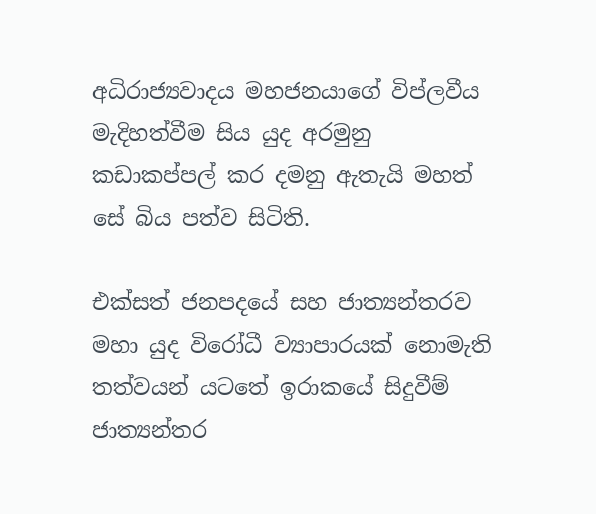අධිරාජ්‍යවාදය මහජනයාගේ විප්ලවීය මැදිහත්වීම සිය යුද අරමුනු කඩාකප්පල් කර දමනු ඇතැයි මහත් සේ බිය පත්ව සිටිති.

එක්සත් ජනපදයේ සහ ජාත්‍යන්තරව මහා යුද විරෝධී ව්‍යාපාරයක් නොමැති තත්වයන් යටතේ ඉරාකයේ සිදුවීම් ජාත්‍යන්තර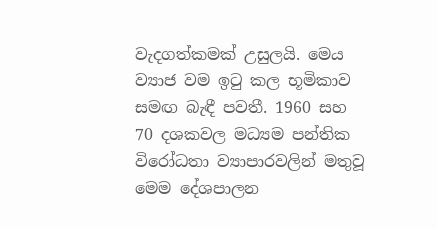වැදගත්කමක් උසුලයි. මෙය ව්‍යාජ වම ඉටු කල භූමිකාව සමඟ බැඳී පවතී. 1960 සහ 70 දශකවල මධ්‍යම පන්තික විරෝධතා ව්‍යාපාරවලින් මතුවූ මෙම දේශපාලන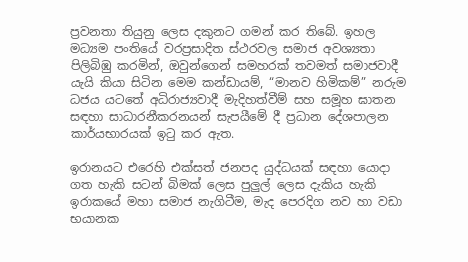ප්‍රවනතා තියුනු ලෙස දකුනට ගමන් කර තිබේ. ඉහල මධ්‍යම පංතියේ වරප්‍රසාදිත ස්ථරවල සමාජ අවශ්‍යතා පිලිබිඹු කරමින්, ඔවුන්ගෙන් සමහරක් තවමත් සමාජවාදී යැයි කියා සිටින මෙම කන්ඩායම්, “මානව හිමිකම්” නරුම ධජය යටතේ අධිරාජ්‍යවාදී මැදිහත්වීම් සහ සමූහ ඝාතන සඳහා සාධාරනීකරනයන් සැපයීමේ දී ප්‍රධාන දේශපාලන කාර්යභාරයක් ඉටු කර ඇත.

ඉරානයට එරෙහි එක්සත් ජනපද යුද්ධයක් සඳහා යොදා ගත හැකි සටන් බිමක් ලෙස පුලුල් ලෙස දැකිය හැකි ඉරාකයේ මහා සමාජ නැගිටීම, මැද පෙරදිග නව හා වඩා භයානක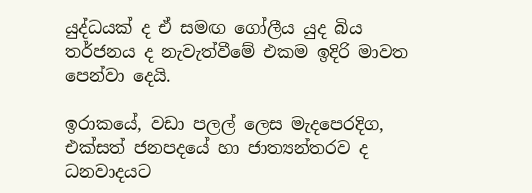යුද්ධයක් ද ඒ සමඟ ගෝලීය යුද බිය තර්ජනය ද නැවැත්වීමේ එකම ඉදිරි මාවත පෙන්වා දෙයි.

ඉරාකයේ, වඩා පලල් ලෙස මැදපෙරදිග, එක්සත් ජනපදයේ හා ජාත්‍යන්තරව ද ධනවාදයට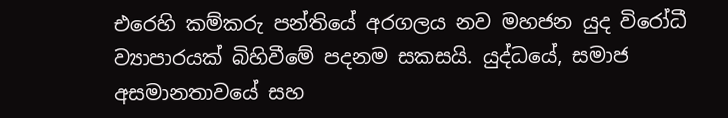එරෙහි කම්කරු පන්තියේ අරගලය නව මහජන යුද විරෝධී ව්‍යාපාරයක් බිහිවීමේ පදනම සකසයි. යුද්ධයේ, සමාජ අසමානතාවයේ සහ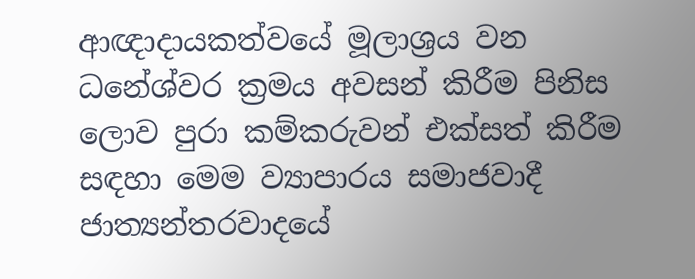ආඥාදායකත්වයේ මූලාශ්‍රය වන ධනේශ්වර ක්‍රමය අවසන් කිරීම පිනිස ලොව පුරා කම්කරුවන් එක්සත් කිරීම සඳහා මෙම ව්‍යාපාරය සමාජවාදී ජාත්‍යන්තරවාදයේ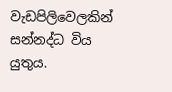වැඩපිලිවෙලකින් සන්නද්ධ විය යුතුය.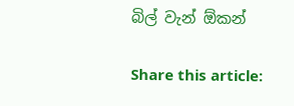බිල් වැන් ඕකන්

Share this article: